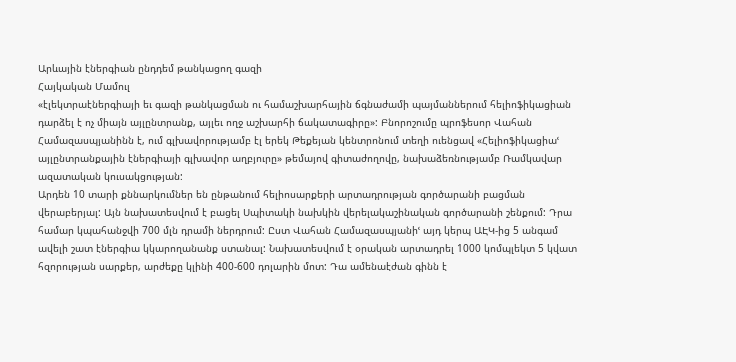Արևային էներգիան ընդդեմ թանկացող գազի
Հայկական Մամուլ
«էլեկտրաէներգիայի եւ գազի թանկացման ու համաշխարհային ճգնաժամի պայմաններում հելիոֆիկացիան դարձել է ոչ միայն այլընտրանք, այլեւ ողջ աշխարհի ճակատագիրը»: Բնորոշումը պրոֆեսոր Վահան Համազասպյանինն է, ում գլխավորությամբ էլ երեկ Թեքեյան կենտրոնում տեղի ուենցավ «Հելիոֆիկացիաՙ այլընտրանքային էներգիայի գլխավոր աղբյուրը» թեմայով գիտաժողովը, նախաձեռնությամբ Ռամկավար ազատական կուսակցության:
Արդեն 10 տարի քննարկումներ են ընթանում հելիոսարքերի արտադրության գործարանի բացման վերաբերյալ: Այն նախատեսվում է բացել Սպիտակի նախկին վերելակաշինական գործարանի շենքում: Դրա համար կպահանջվի 700 մլն դրամի ներդրում: Ըստ Վահան Համազասպյանիՙ այդ կերպ ԱԷԿ-ից 5 անգամ ավելի շատ էներգիա կկարողանանք ստանալ: Նախատեսվում է օրական արտադրել 1000 կոմպլեկտ 5 կվատ հզորության սարքեր, արժեքը կլինի 400-600 դոլարին մոտ: Դա ամենաէժան գինն է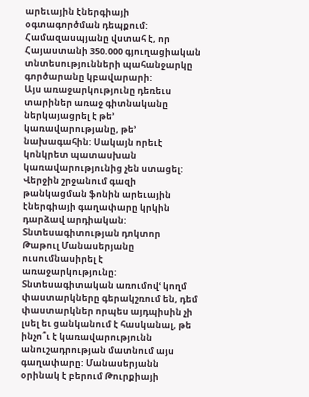արեւային էներգիայի օգտագործման դեպքում: Համազասպյանը վստահ է, որ Հայաստանի 350.000 գյուղացիական տնտեսությունների պահանջարկը գործարանը կբավարարի:
Այս առաջարկությունը դեռեւս տարիներ առաջ գիտնականը ներկայացրել է թե՚ կառավարությանը, թե՚ նախագահին: Սակայն որեւէ կոնկրետ պատասխան կառավարությունից չեն ստացել: Վերջին շրջանում գազի թանկացման ֆոնին արեւային էներգիայի գաղափարը կրկին դարձավ արդիական:
Տնտեսագիտության դոկտոր Թաթուլ Մանասերյանը ուսումնասիրել է առաջարկությունը: Տնտեսագիտական առումովՙ կողմ փաստարկները գերակշռում են, դեմ փաստարկներ որպես այդպիսին չի լսել եւ ցանկանում է հասկանալ, թե ինչո՞ւ է կառավարությունն անուշադրության մատնում այս գաղափարը: Մանասերյանն օրինակ է բերում Թուրքիայի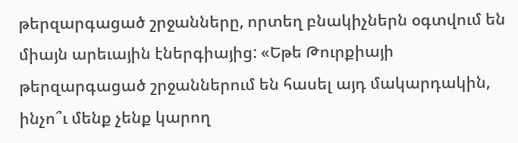թերզարգացած շրջանները, որտեղ բնակիչներն օգտվում են միայն արեւային էներգիայից: «Եթե Թուրքիայի թերզարգացած շրջաններում են հասել այդ մակարդակին, ինչո՞ւ մենք չենք կարող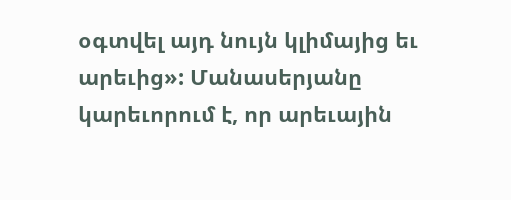օգտվել այդ նույն կլիմայից եւ արեւից»: Մանասերյանը կարեւորում է, որ արեւային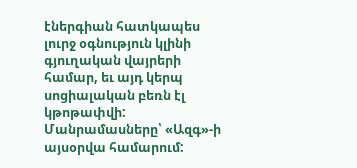էներգիան հատկապես լուրջ օգնություն կլինի գյուղական վայրերի համար, եւ այդ կերպ սոցիալական բեռն էլ կթոթափվի:
Մանրամասները՝ «Ազգ»-ի այսօրվա համարում: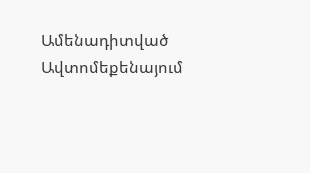Ամենադիտված
Ավտոմեքենայում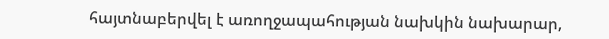հայտնաբերվել է առողջապահության նախկին նախարար,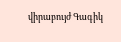վիրաբույժ Գագիկ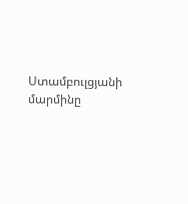Ստամբուլցյանի մարմինը